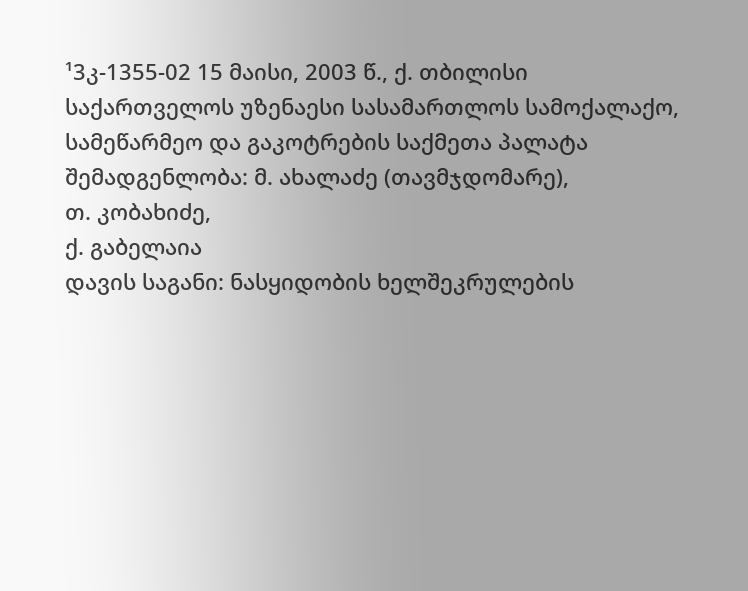¹3კ-1355-02 15 მაისი, 2003 წ., ქ. თბილისი
საქართველოს უზენაესი სასამართლოს სამოქალაქო, სამეწარმეო და გაკოტრების საქმეთა პალატა
შემადგენლობა: მ. ახალაძე (თავმჯდომარე),
თ. კობახიძე,
ქ. გაბელაია
დავის საგანი: ნასყიდობის ხელშეკრულების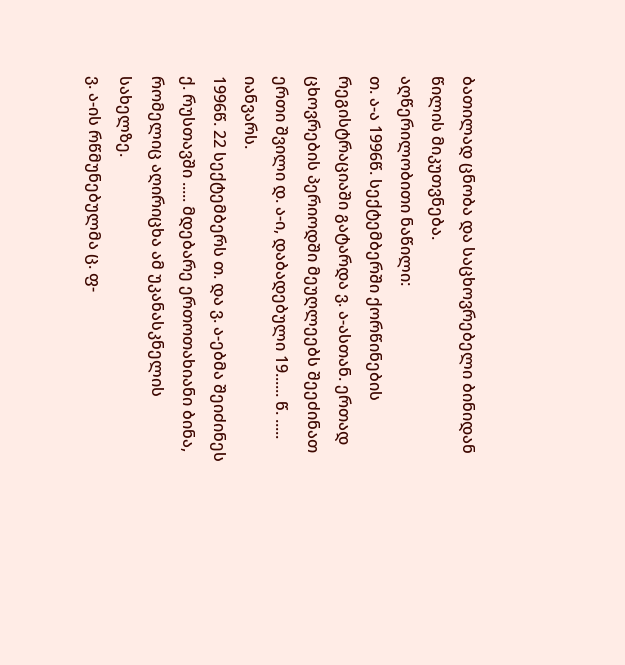ბათილად ცნობა და საცხოვრებელი ბინიდან წილის მიკუთვნება.
აღწერილობითი ნაწილი:
თ. ა-ა 1996წ. სექტემბერში ქორწინების რეგისტრაციაში გატარდა ვ. ა-ასთან. ერთად ცხოვრების პერიოდში მეუღლეებს შეეძინათ ერთი შვილი დ. ა-ი, დაბადებული 19...... წ. ..... იანვარს.
1996წ. 22 სექტემბერს თ. და ვ. ა-ებმა შეიძინეს ქ. რუსთავში ..... მდებარე ერთოთახიანი ბინა, რომელიც აღირიცხა ამ უკანასკნელის სახელზე.
ვ. ა-ის რწმუნებულმა ც. ფ-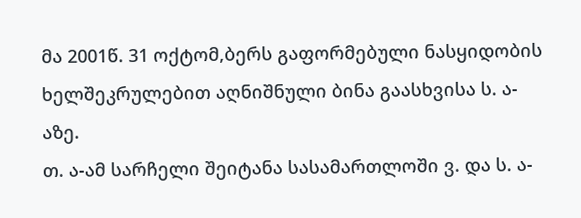მა 2001წ. 31 ოქტომ,ბერს გაფორმებული ნასყიდობის ხელშეკრულებით აღნიშნული ბინა გაასხვისა ს. ა-აზე.
თ. ა-ამ სარჩელი შეიტანა სასამართლოში ვ. და ს. ა-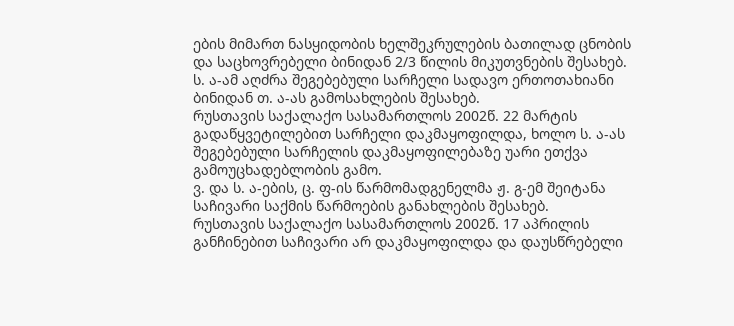ების მიმართ ნასყიდობის ხელშეკრულების ბათილად ცნობის და საცხოვრებელი ბინიდან 2/3 წილის მიკუთვნების შესახებ.
ს. ა-ამ აღძრა შეგებებული სარჩელი სადავო ერთოთახიანი ბინიდან თ. ა-ას გამოსახლების შესახებ.
რუსთავის საქალაქო სასამართლოს 2002წ. 22 მარტის გადაწყვეტილებით სარჩელი დაკმაყოფილდა, ხოლო ს. ა-ას შეგებებული სარჩელის დაკმაყოფილებაზე უარი ეთქვა გამოუცხადებლობის გამო.
ვ. და ს. ა-ების, ც. ფ-ის წარმომადგენელმა ჟ. გ-ემ შეიტანა საჩივარი საქმის წარმოების განახლების შესახებ.
რუსთავის საქალაქო სასამართლოს 2002წ. 17 აპრილის განჩინებით საჩივარი არ დაკმაყოფილდა და დაუსწრებელი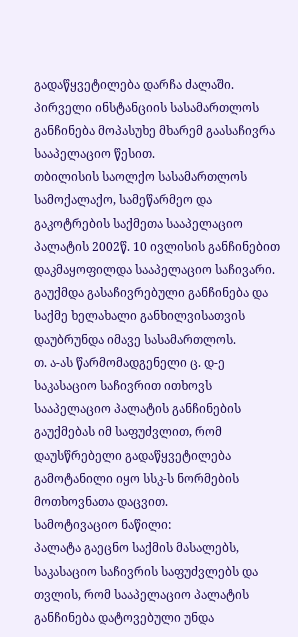გადაწყვეტილება დარჩა ძალაში.
პირველი ინსტანციის სასამართლოს განჩინება მოპასუხე მხარემ გაასაჩივრა სააპელაციო წესით.
თბილისის საოლქო სასამართლოს სამოქალაქო, სამეწარმეო და გაკოტრების საქმეთა სააპელაციო პალატის 2002წ. 10 ივლისის განჩინებით დაკმაყოფილდა სააპელაციო საჩივარი. გაუქმდა გასაჩივრებული განჩინება და საქმე ხელახალი განხილვისათვის დაუბრუნდა იმავე სასამართლოს.
თ. ა-ას წარმომადგენელი ც. დ-ე საკასაციო საჩივრით ითხოვს სააპელაციო პალატის განჩინების გაუქმებას იმ საფუძვლით, რომ დაუსწრებელი გადაწყვეტილება გამოტანილი იყო სსკ-ს ნორმების მოთხოვნათა დაცვით.
სამოტივაციო ნაწილი:
პალატა გაეცნო საქმის მასალებს, საკასაციო საჩივრის საფუძვლებს და თვლის, რომ სააპელაციო პალატის განჩინება დატოვებული უნდა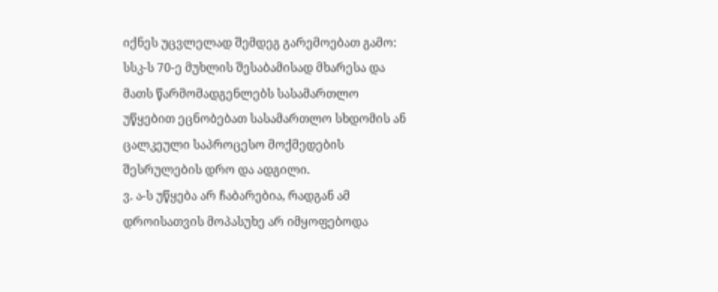იქნეს უცვლელად შემდეგ გარემოებათ გამო:
სსკ-ს 70-ე მუხლის შესაბამისად მხარესა და მათს წარმომადგენლებს სასამართლო უწყებით ეცნობებათ სასამართლო სხდომის ან ცალკეული საპროცესო მოქმედების შესრულების დრო და ადგილი.
ვ. ა-ს უწყება არ ჩაბარებია, რადგან ამ დროისათვის მოპასუხე არ იმყოფებოდა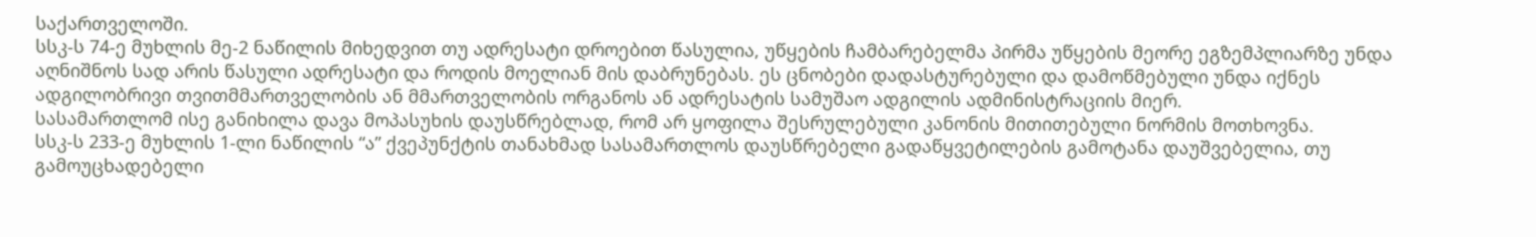საქართველოში.
სსკ-ს 74-ე მუხლის მე-2 ნაწილის მიხედვით თუ ადრესატი დროებით წასულია, უწყების ჩამბარებელმა პირმა უწყების მეორე ეგზემპლიარზე უნდა აღნიშნოს სად არის წასული ადრესატი და როდის მოელიან მის დაბრუნებას. ეს ცნობები დადასტურებული და დამოწმებული უნდა იქნეს ადგილობრივი თვითმმართველობის ან მმართველობის ორგანოს ან ადრესატის სამუშაო ადგილის ადმინისტრაციის მიერ.
სასამართლომ ისე განიხილა დავა მოპასუხის დაუსწრებლად, რომ არ ყოფილა შესრულებული კანონის მითითებული ნორმის მოთხოვნა.
სსკ-ს 233-ე მუხლის 1-ლი ნაწილის “ა” ქვეპუნქტის თანახმად სასამართლოს დაუსწრებელი გადაწყვეტილების გამოტანა დაუშვებელია, თუ გამოუცხადებელი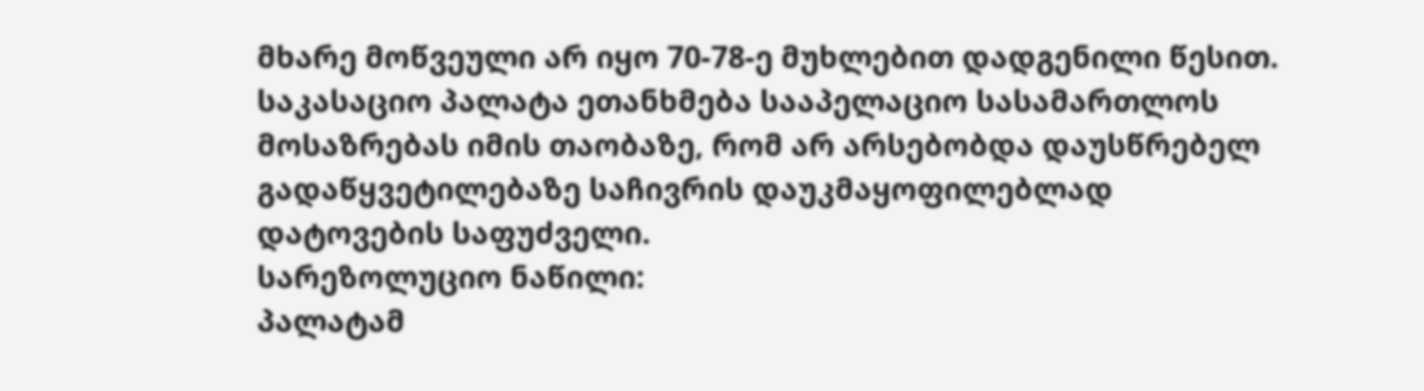მხარე მოწვეული არ იყო 70-78-ე მუხლებით დადგენილი წესით.
საკასაციო პალატა ეთანხმება სააპელაციო სასამართლოს მოსაზრებას იმის თაობაზე, რომ არ არსებობდა დაუსწრებელ გადაწყვეტილებაზე საჩივრის დაუკმაყოფილებლად დატოვების საფუძველი.
სარეზოლუციო ნაწილი:
პალატამ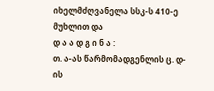იხელმძღვანელა სსკ-ს 410-ე მუხლით და
დ ა ა დ გ ი ნ ა :
თ. ა-ას წარმომადგენლის ც. დ-ის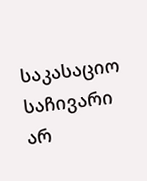საკასაციო საჩივარი არ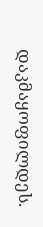დაკმაყოფილდეს.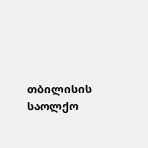თბილისის საოლქო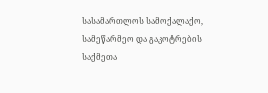სასამართლოს სამოქალაქო, სამეწარმეო და გაკოტრების საქმეთა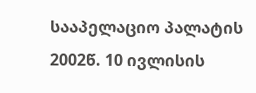სააპელაციო პალატის 2002წ. 10 ივლისის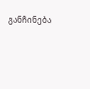განჩინება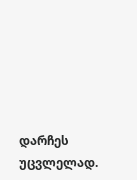დარჩეს უცვლელად.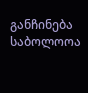განჩინება საბოლოოა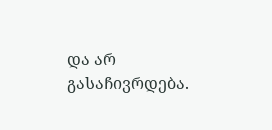და არ გასაჩივრდება.